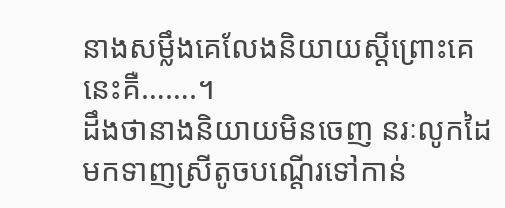នាងសម្លឹងគេលែងនិយាយស្ដីព្រោះគេនេះគឺ…….។
ដឹងថានាងនិយាយមិនចេញ នរៈលូកដៃមកទាញស្រីតូចបណ្ដើរទៅកាន់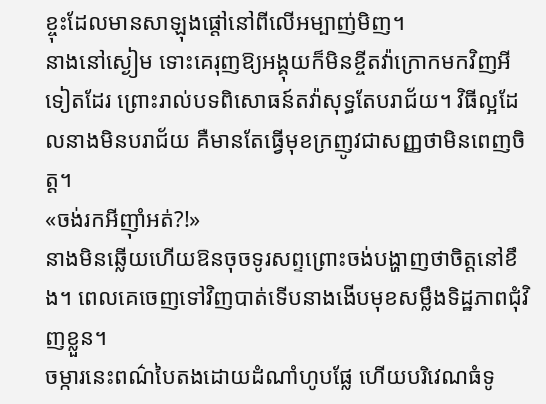ខ្ចុះដែលមានសាឡុងផ្តៅនៅពីលើអម្បាញ់មិញ។
នាងនៅស្ងៀម ទោះគេរុញឱ្យអង្គុយក៏មិនខ្ចីតវ៉ាក្រោកមកវិញអីទៀតដែរ ព្រោះរាល់បទពិសោធន៍តវ៉ាសុទ្ធតែបរាជ័យ។ វិធីល្អដែលនាងមិនបរាជ័យ គឺមានតែធ្វើមុខក្រញូវជាសញ្ញថាមិនពេញចិត្ត។
«ចង់រកអីញ៉ាំអត់?!»
នាងមិនឆ្លើយហើយឱនចុចទូរសព្ទព្រោះចង់បង្ហាញថាចិត្តនៅខឹង។ ពេលគេចេញទៅវិញបាត់ទើបនាងងើបមុខសម្លឹងទិដ្ឋភាពជុំវិញខ្លួន។
ចម្ការនេះពណ៌បៃតងដោយដំណាំហូបផ្លែ ហើយបរិវេណធំទូ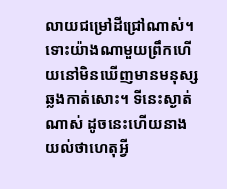លាយជម្រៅដីជ្រៅណាស់។ ទោះយ៉ាងណាមួយព្រឹកហើយនៅមិនឃើញមានមនុស្សឆ្លងកាត់សោះ។ ទីនេះស្ងាត់ណាស់ ដូចនេះហើយនាងយល់ថាហេតុអ្វី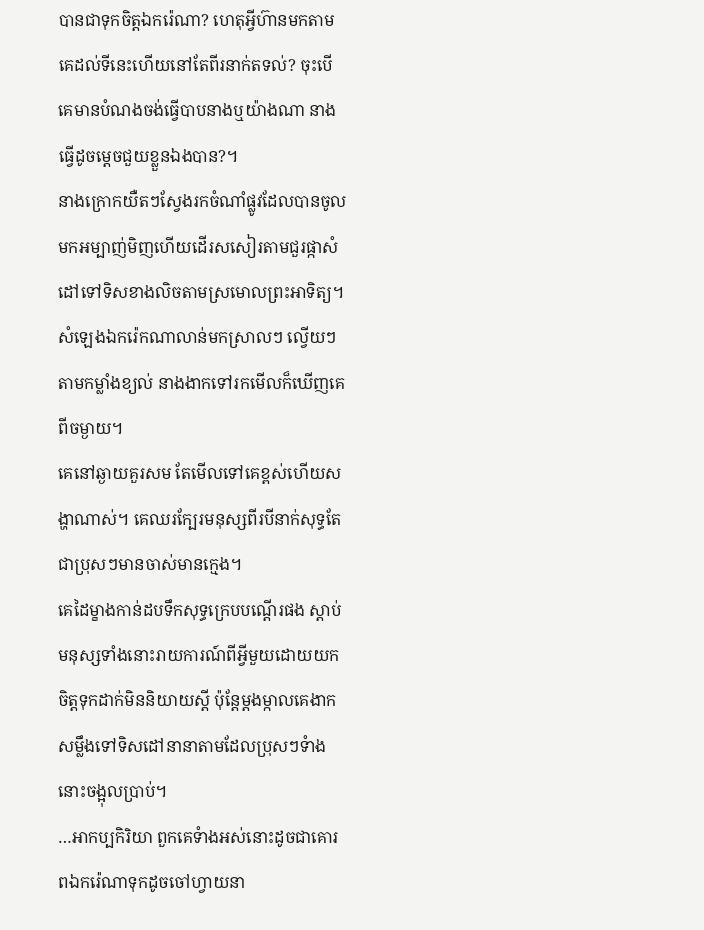បានជាទុកចិត្តឯករ៉េណា? ហេតុអ្វីហ៊ានមកតាមគេដល់ទីនេះហើយនៅតែពីរនាក់តទល់? ចុះបើគេមានបំណងចង់ធ្វើបាបនាងឬយ៉ាងណា នាងធ្វើដូចម្ដេចជួយខ្លួនឯងបាន?។
នាងក្រោកយឺតៗស្វែងរកចំណាំផ្លូវដែលបានចូលមកអម្បាញ់មិញហើយដើរសសៀរតាមជួរផ្កាសំដៅទៅទិសខាងលិចតាមស្រមោលព្រះអាទិត្យ។
សំឡេងឯករ៉េកណាលាន់មកស្រាលៗ ល្វើយៗតាមកម្លាំងខ្យល់ នាងងាកទៅរកមើលក៏ឃើញគេពីចម្ងាយ។
គេនៅឆ្ងាយគួរសម តែមើលទៅគេខ្ពស់ហើយសង្ហាណាស់។ គេឈរក្បែរមនុស្សពីរបីនាក់សុទ្ធតែជាប្រុសៗមានចាស់មានក្មេង។
គេដៃម្ខាងកាន់ដបទឹកសុទ្ធក្រេបបណ្ដើរផង ស្ដាប់មនុស្សទាំងនោះរាយការណ៍ពីអ្វីមួយដោយយកចិត្តទុកដាក់មិននិយាយស្តី ប៉ុន្តែម្ដងម្កាលគេងាកសម្លឹងទៅទិសដៅនានាតាមដែលប្រុសៗទំាងនោះចង្អុលប្រាប់។
…អាកប្បកិរិយា ពួកគេទំាងអស់នោះដូចជាគោរពឯករ៉េណាទុកដូចចៅហ្វាយនា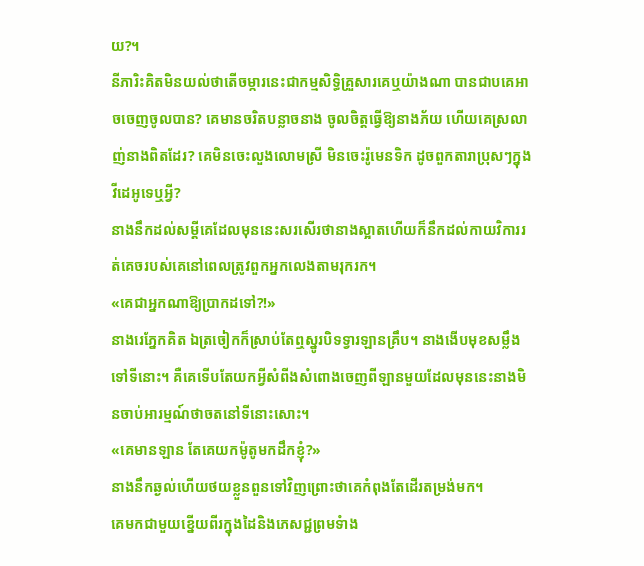យ?។
នីភារិះគិតមិនយល់ថាតើចម្ការនេះជាកម្មសិទ្ធិគ្រួសារគេឬយ៉ាងណា បានជាបគេអាចចេញចូលបាន? គេមានចរិតបន្លាចនាង ចូលចិត្តធ្វើឱ្យនាងភ័យ ហើយគេស្រលាញ់នាងពិតដែរ? គេមិនចេះលួងលោមស្រី មិនចេះរ៉ូមេនទិក ដូចពួកតារាប្រុសៗក្នុងវីដេអូទេឬអ្វី?
នាងនឹកដល់សម្តីគេដែលមុននេះសរសើរថានាងស្អាតហើយក៏នឹកដល់កាយវិការរត់គេចរបស់គេនៅពេលត្រូវពួកអ្នកលេងតាមរុករក។
«គេជាអ្នកណាឱ្យប្រាកដទៅ?!»
នាងរេភ្នែកគិត ឯត្រចៀកក៏ស្រាប់តែឮស្នូរបិទទ្វារឡានគ្រឹប។ នាងងើបមុខសម្លឹងទៅទីនោះ។ គឺគេទើបតែយកអ្វីសំពីងសំពោងចេញពីឡានមួយដែលមុននេះនាងមិនចាប់អារម្មណ៍ថាចតនៅទីនោះសោះ។
«គេមានឡាន តែគេយកម៉ូតូមកដឹកខ្ញុំ?»
នាងនឹកឆ្ងល់ហើយថយខ្លួនពួនទៅវិញព្រោះថាគេកំពុងតែដើរតម្រង់មក។
គេមកជាមួយខ្នើយពីរក្នុងដៃនិងភេសជ្ជព្រមទំាង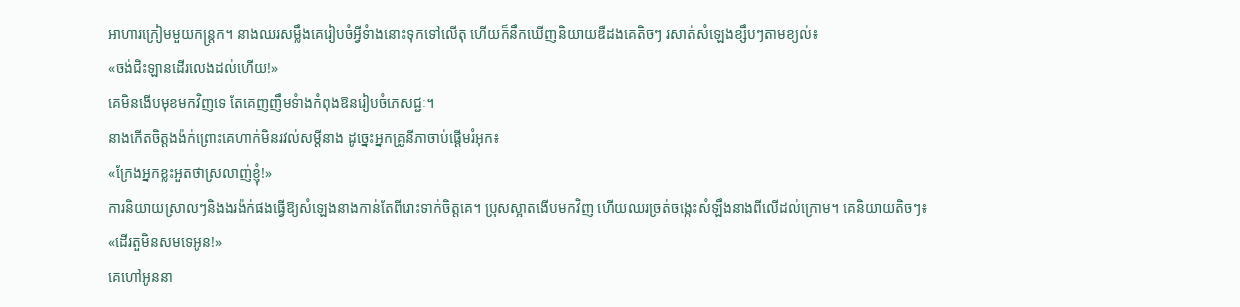អាហារក្រៀមមួយកន្ត្រក។ នាងឈរសម្លឹងគេរៀបចំអ្វីទំាងនោះទុកទៅលើតុ ហើយក៏នឹកឃើញនិយាយឌឺដងគេតិចៗ រសាត់សំឡេងខ្សឹបៗតាមខ្យល់៖
«ចង់ជិះឡានដើរលេងដល់ហើយ!»
គេមិនងើបមុខមកវិញទេ តែគេញញឹមទំាងកំពុងឱនរៀបចំភេសជ្ជៈ។
នាងកើតចិត្តងង៉ក់ព្រោះគេហាក់មិនរវល់សម្តីនាង ដូច្នេះអ្នកគ្រូនីភាចាប់ផ្តើមរំអុក៖
«ក្រែងអ្នកខ្លះអួតថាស្រលាញ់ខ្ញុំ!»
ការនិយាយស្រាលៗនិងងរង៉ក់ផងធ្វើឱ្យសំឡេងនាងកាន់តែពីរោះទាក់ចិត្តគេ។ ប្រុសស្អាតងើបមកវិញ ហើយឈរច្រត់ចង្កេះសំឡឹងនាងពីលើដល់ក្រោម។ គេនិយាយតិចៗ៖
«ដើរតួមិនសមទេអូន!»
គេហៅអូននា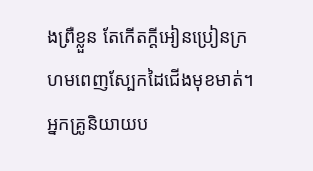ងព្រឺខ្លួន តែកើតក្តីអៀនប្រៀនក្រហមពេញស្បែកដៃជើងមុខមាត់។ អ្នកគ្រូនិយាយប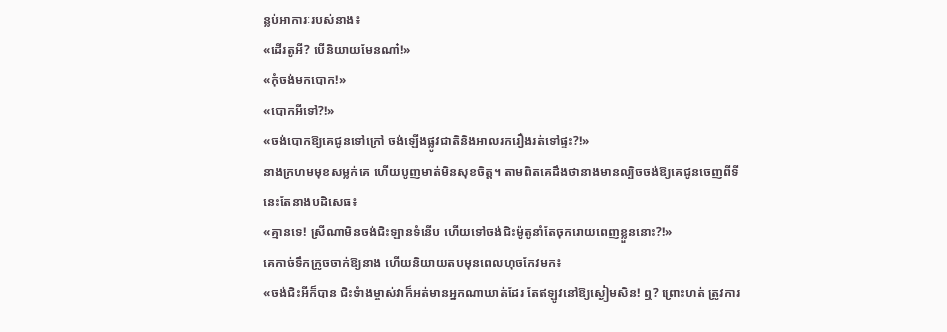ន្លប់អាការៈរបស់នាង៖
«ដើរតូអី? បើនិយាយមែនណា៎!»
«កុំចង់មកបោក!»
«បោកអីទៅ?!»
«ចង់បោកឱ្យគេជូនទៅក្រៅ ចង់ឡើងផ្លូវជាតិនិងអាលរករឿងរត់ទៅផ្ទះ?!»
នាងក្រហមមុខសម្លក់គេ ហើយបូញមាត់មិនសុខចិត្ត។ តាមពិតគេដឹងថានាងមានល្បិចចង់ឱ្យគេជូនចេញពីទីនេះតែនាងបដិសេធ៖
«គ្មានទេ! ស្រីណាមិនចង់ជិះឡានទំនើប ហើយទៅចង់ជិះម៉ូតូនាំតែចុករោយពេញខ្លួននោះ?!»
គេកាច់ទឹកក្រូចចាក់ឱ្យនាង ហើយនិយាយតបមុនពេលហុចកែវមក៖
«ចង់ជិះអីក៏បាន ជិះទំាងម្ចាស់វាក៏អត់មានអ្នកណាឃាត់ដែរ តែឥឡូវនៅឱ្យស្ងៀមសិន! ឮ? ព្រោះហត់ ត្រូវការ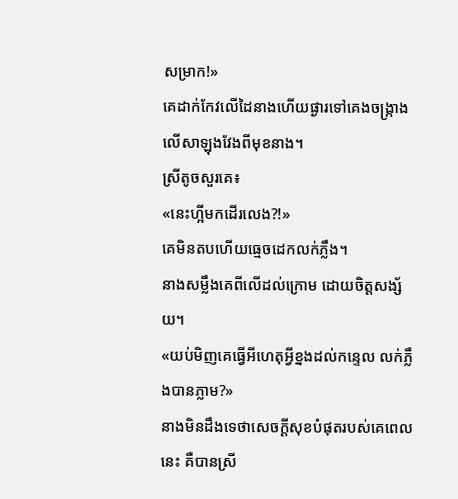សម្រាក!»
គេដាក់កែវលើដៃនាងហើយផ្ងារទៅគេងចង្ក្រាងលើសាឡុងវែងពីមុខនាង។
ស្រីតូចសួរគេ៖
«នេះហ្អីមកដើរលេង?!»
គេមិនតបហើយធ្មេចដេកលក់ភ្លឹង។
នាងសម្លឹងគេពីលើដល់ក្រោម ដោយចិត្តសង្ស័យ។
«យប់មិញគេធ្វើអីហេតុអ្វីខ្នងដល់កន្ទេល លក់ភ្លឹងបានភ្លាម?»
នាងមិនដឹងទេថាសេចក្ដីសុខបំផុតរបស់គេពេលនេះ គឺបានស្រី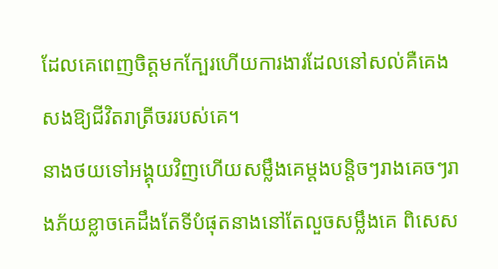ដែលគេពេញចិត្តមកក្បែរហើយការងារដែលនៅសល់គឺគេង សងឱ្យជីវិតរាត្រីចររបស់គេ។
នាងថយទៅអង្គុយវិញហើយសម្លឹងគេម្តងបន្តិចៗរាងគេចៗរាងភ័យខ្លាចគេដឹងតែទីបំផុតនាងនៅតែលួចសម្លឹងគេ ពិសេស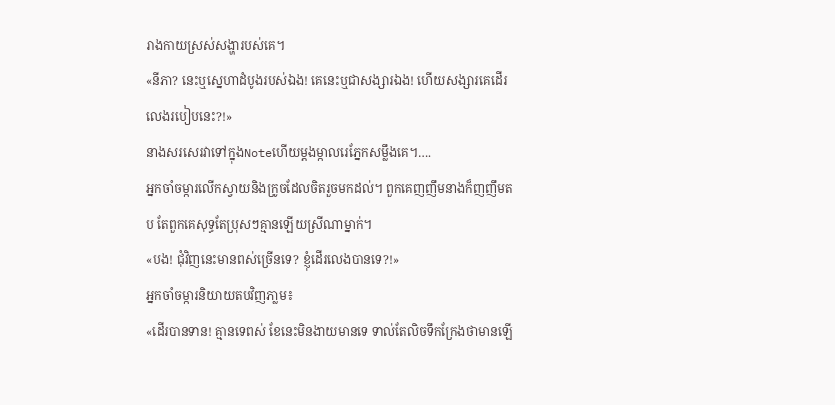រាងកាយស្រស់សង្ហារបស់គេ។
«នីភា? នេះឬស្នេហាដំបូងរបស់ឯង! គេនេះឬជាសង្សារឯង! ហើយសង្សារគេដើរលេងរបៀបនេះ?!»
នាងសរសេរវាទៅក្នុងNoteហើយម្តងម្កាលរេភ្នែកសម្លឹងគេ។….
អ្នកចាំចម្ការលើកស្វាយនិងក្រូចដែលចិតរួចមកដល់។ ពួកគេញញឹមនាងក៏ញញឹមតប តែពួកគេសុទ្ធតែប្រុសៗគ្មានឡើយស្រីណាម្នាក់។
«បង! ជុំវិញនេះមានពស់ច្រើនទេ? ខ្ញុំដើរលេងបានទេ?!»
អ្នកចាំចម្ការនិយាយតបវិញភា្លម៖
«ដើរបានទាន! គ្មានទេពស់ ខែនេះមិនងាយមានទេ ទាល់តែលិចទឹកក្រែងថាមានឡើ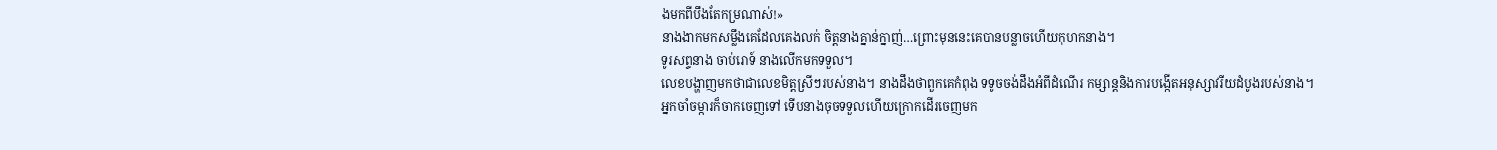ងមកពីបឹងតែកម្រណាស់!»
នាងងាកមកសម្លឹងគេដែលគេងលក់ ចិត្តនាងគ្នាន់ក្នាញ់…ព្រោះមុននេះគេបានបន្លាចហើយកុហកនាង។
ទូរសព្ទនាង ចាប់រោទ៍ នាងលើកមកទទួល។
លេខបង្ហាញមកថាជាលេខមិត្តស្រីៗរបស់នាង។ នាងដឹងថាពួកគេកំពុង ទទូចចង់ដឹងអំពីដំណើរ កម្សាន្តនិងការបង្កើតអនុស្សាវរីយដំបូងរបស់នាង។
អ្នកចាំចម្ការក៏ចាកចេញទៅ ទើបនាងចុចទទួលហើយក្រោកដើរចេញមក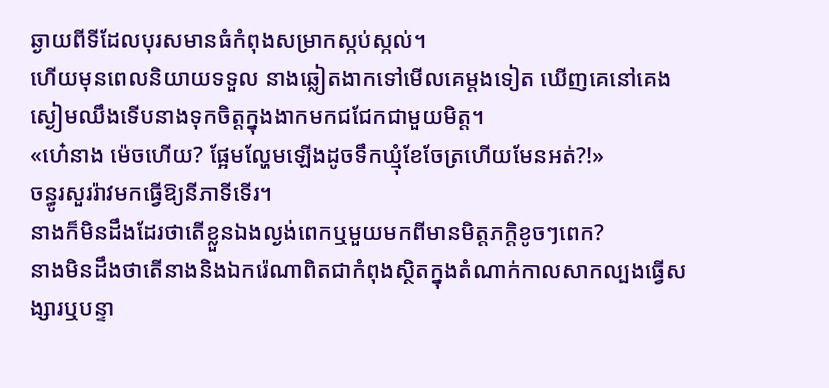ឆ្ងាយពីទីដែលបុរសមានធំកំពុងសម្រាកស្កប់ស្កល់។
ហើយមុនពេលនិយាយទទួល នាងឆ្លៀតងាកទៅមើលគេម្តងទៀត ឃើញគេនៅគេងស្ងៀមឈឹងទើបនាងទុកចិត្តក្នុងងាកមកជជែកជាមួយមិត្ត។
«ហេ៎នាង ម៉េចហើយ? ផ្អែមល្ហែមឡើងដូចទឹកឃ្មុំខែចែត្រហើយមែនអត់?!»
ចន្ធូរសួររ៉ាវមកធ្វើឱ្យនីភាទីទើរ។
នាងក៏មិនដឹងដែរថាតើខ្លួនឯងល្ងង់ពេកឬមួយមកពីមានមិត្តភក្តិខូចៗពេក?
នាងមិនដឹងថាតើនាងនិងឯករ៉េណាពិតជាកំពុងស្ថិតក្នុងតំណាក់កាលសាកល្បងធ្វើសង្សារឬបន្ទា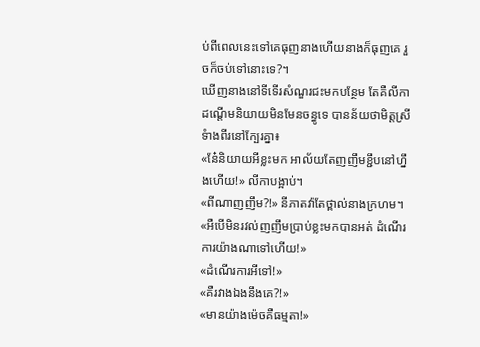ប់ពីពេលនេះទៅគេធុញនាងហើយនាងក៏ធុញគេ រួចក៏ចប់ទៅនោះទេ?។
ឃើញនាងនៅទីទើរសំណួរជះមកបន្ថែម តែគឺលីកាដណ្តើមនិយាយមិនមែនចន្ធូទេ បានន័យថាមិត្តស្រីទំាងពីរនៅក្បែរគ្នា៖
«នែ៎និយាយអីខ្លះមក អាល័យតែញញឹមខ្ជឹបនៅហ្នឹងហើយ!» លីកាបង្អាប់។
«ពីណាញញឹម?!» នីភាតវ៉ាតែថ្ពាល់នាងក្រហម។
«អឺបើមិនរវល់ញញឹមប្រាប់ខ្លះមកបានអត់ ដំណើរការយ៉ាងណាទៅហើយ!»
«ដំណើរការអីទៅ!»
«គឺរវាងឯងនឹងគេ?!»
«មានយ៉ាងម៉េចគឺធម្មតា!»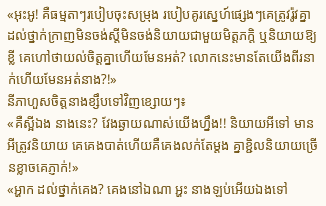«អុះអូ! គឺធម្មតាៗរបៀបចុះសម្រុង របៀបគូរស្នេហ៍ផ្សេងៗគេត្រូវរ៉ូវគ្នា ដល់ថ្នាក់ក្រាញមិនចង់ស្តីមិនចង់និយាយជាមួយមិត្តភក្តិ ឬនិយាយឱ្យខ្លី គេហៅថាយល់ចិត្តគ្នាហើយមែនអត់? លោកនេះមានតែយើងពីរនាក់ហើយមែនអត់នាង?!»
នីភាហួសចិត្តនាងខ្សឹបទៅវិញខ្សោយៗ៖
«គឺស្អីឯង នាងនេះ? វែងឆ្ងាយណាស់យើងហ្នឹង!! និយាយអីទៅ មានអីត្រូវនិយាយ គេគេងបាត់ហើយគឺគេងលក់តែម្តង គ្នាខ្ជិលនិយាយច្រើនខ្លាចគេភ្ញាក់!»
«អ្ហាក ដល់ថ្នាក់គេង? គេងនៅឯណា អ្ហះ នាងឡប់អើយឯងទៅ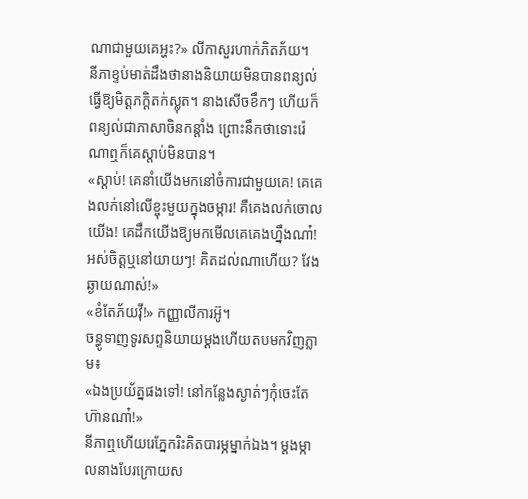ណាជាមួយគេអ្ហះ?» លីកាសួរហាក់ភិតភ័យ។
នីភាខ្ទប់មាត់ដឹងថានាងនិយាយមិនបានពន្យល់ ធ្វើឱ្យមិត្តភក្តិតក់ស្លុត។ នាងសើចខឹកៗ ហើយក៏ពន្យល់ជាភាសាចិនកន្តាំង ព្រោះនឹកថាទោះរ៉េណាឮក៏គេស្តាប់មិនបាន។
«ស្តាប់! គេនាំយើងមកនៅចំការជាមួយគេ! គេគេងលក់នៅលើខ្ចុះមួយក្នុងចម្ការ! គឺគេងលក់ចោលយើង! គេដឹកយើងឱ្យមកមើលគេគេងហ្នឹងណា៎! អស់ចិត្តឬនៅយាយៗ! គិតដល់ណាហើយ? វែងឆ្ងាយណាស់!»
«ខំតែភ័យវ៉ី!» កញ្ញាលីការអ៊ូ។
ចន្ធូទាញទូរសព្ទនិយាយម្ដងហើយតបមកវិញភ្លាម៖
«ឯងប្រយ័ត្នផងទៅ! នៅកន្លែងស្ងាត់ៗកុំចេះតែហ៊ានណា៎!»
នីភាឮហើយរេភ្នែករិះគិតបារម្ភម្នាក់ឯង។ ម្ដងម្កាលនាងបែរក្រោយស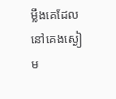ម្លឹងគេដែលនៅគេងស្ងៀម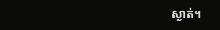ស្ងាត់។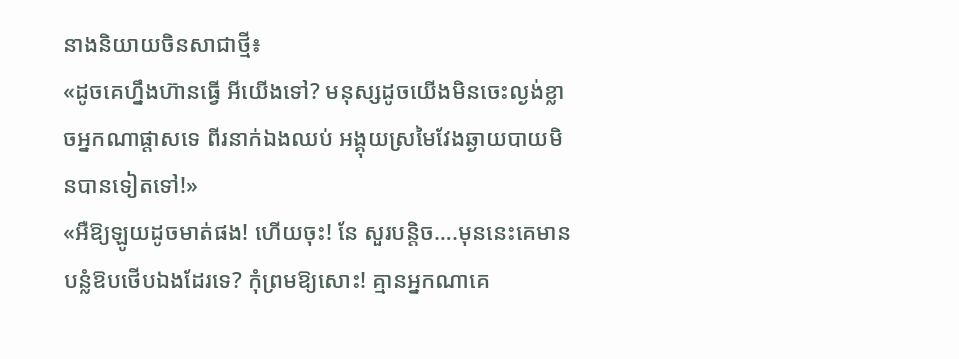នាងនិយាយចិនសាជាថ្មី៖
«ដូចគេហ្នឹងហ៊ានធ្វើ អីយើងទៅ? មនុស្សដូចយើងមិនចេះល្ងង់ខ្លាចអ្នកណាផ្តាសទេ ពីរនាក់ឯងឈប់ អង្គុយស្រមៃវែងឆ្ងាយបាយមិនបានទៀតទៅ!»
«អឺឱ្យឡូយដូចមាត់ផង! ហើយចុះ! នែ សួរបន្តិច….មុននេះគេមានបន្លំឱបថើបឯងដែរទេ? កុំព្រមឱ្យសោះ! គ្មានអ្នកណាគេ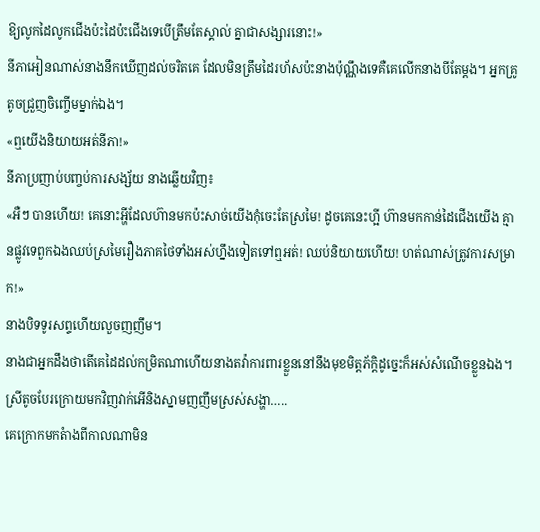ឱ្យលូកដៃលូកជើងប៉ះដៃប៉ះជើងទេបើត្រឹមតែស្គាល់ គ្នាជាសង្សារនោះ!»
នីភាអៀនណាស់នាងនឹកឃើញដល់ចរិតគេ ដែលមិនត្រឹមដៃរហ័សប៉ះនាងប៉ុណ្ណឹងទេគឺគេលើកនាងបីតែម្តង។ អ្នកគ្រូតូចជ្រួញចិញ្ចើមម្នាក់ឯង។
«ឮយើងនិយាយអត់នីភា!»
នីភាប្រញាប់បញ្ចប់ការសង្ស័យ នាងឆ្លើយវិញ៖
«អឺៗ បានហើយ! គេនោះអ្ហីដែលហ៊ានមកប៉ះសាច់យើងកុំចេះតែស្រមៃ! ដូចគេនេះហ្អី ហ៊ានមកកាន់ដៃជើងយើង គ្មានផ្លូវទេពួកឯងឈប់ស្រមៃរឿងភាគថៃទាំងអស់ហ្នឹងទៀតទៅឮអត់! ឈប់និយាយហើយ! ហត់ណាស់ត្រូវការសម្រាក!»
នាងបិទទូរសព្ទហើយលួចញញឹម។
នាងជាអ្នកដឹងថាតើគេដៃដល់កម្រិតណាហើយនាងតវ៉ាការពារខ្លួននៅនឹងមុខមិត្តភ័ក្ដិដូច្នេះក៏អស់សំណើចខ្លួនឯង។
ស្រីតូចបែរក្រោយមកវិញវាក់អើនិងស្នាមញញឹមស្រស់សង្ហា…..
គេក្រោកមកតំាងពីកាលណាមិន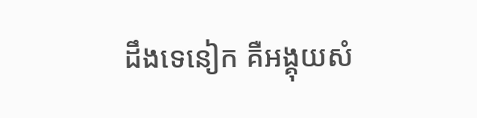ដឹងទេនៀក គឺអង្គុយសំ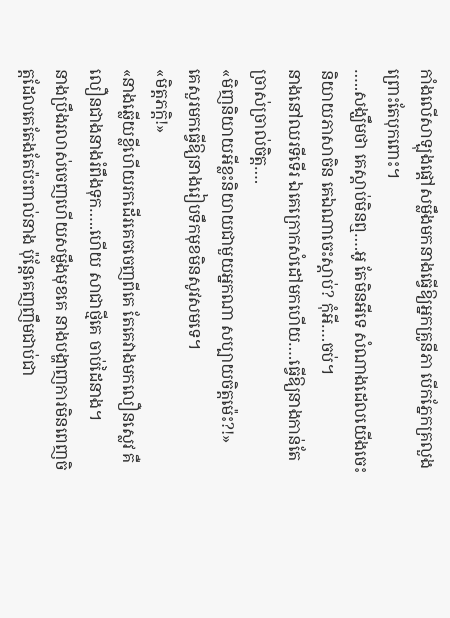កាំងលើសាឡុងផ្តៅសម្លឹងមកនាងធ្វើឱ្យអ្នកគ្រូនីភា បើកភ្នែកគ្រលួងព្រោះតែបុកពោះ។
…..សង្ឃឹមថា គេស្តាប់មិនឮ….អូ តែមិនអីទេ សំណាងដេលយើងចេះនិយាយភាសាចិន គេឯណាចេះស្ដាប់? កុំអី….ចប់។
នាងនៅឈរទីទើរ ឯគេក្រោកសំដៅមកហើយ….ធ្វើឱ្យនាងកាន់តែច្រាស់ច្រាល់ចិត្ត….
«មិញនិយាយអីខ្លះនិយាយជាមួយអ្នកណា សប្បាយចិត្តម៉េះ?!»
គេសួរមកធ្វើឱ្យនាងរៀបទឹកមុខមិនសូវសមទេ។
«មិត្តភក្តិ!»
«នាងឆ្លើយខ្លីហើយរកដើរគេចចេញពីគេ តែគេវាងមកលឿនស្លេវ គឺលឿនជាងនាងរំពឹងទុក…..ហើយ សាជាថ្មីគេ ចាប់ដៃនាង។
នាងប្រឹងរលាស់ចេញហើយសម្លឹងមុខគេ នាងបង្ហាញការមិនពេញចិត្តដែលគេតែងតែប៉ះពាល់នាង ប៉ុន្តែគេញញឹមជាប់ជា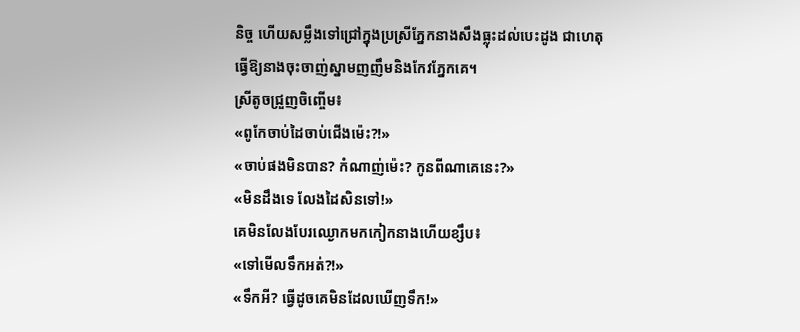និច្ច ហើយសម្លឹងទៅជ្រៅក្នុងប្រស្រីភ្នែកនាងសឹងធ្លុះដល់បេះដូង ជាហេតុធ្វើឱ្យនាងចុះចាញ់ស្នាមញញឹមនិងកែវភ្នែកគេ។
ស្រីតូចជ្រួញចិញ្ចើម៖
«ពូកែចាប់ដៃចាប់ជើងម៉េះ?!»
«ចាប់ផងមិនបាន? កំណាញ់ម៉េះ? កូនពីណាគេនេះ?»
«មិនដឹងទេ លែងដៃសិនទៅ!»
គេមិនលែងបែរឈ្ងោកមកកៀកនាងហើយខ្សឹប៖
«ទៅមើលទឹកអត់?!»
«ទឹកអី? ធ្វើដូចគេមិនដែលឃើញទឹក!»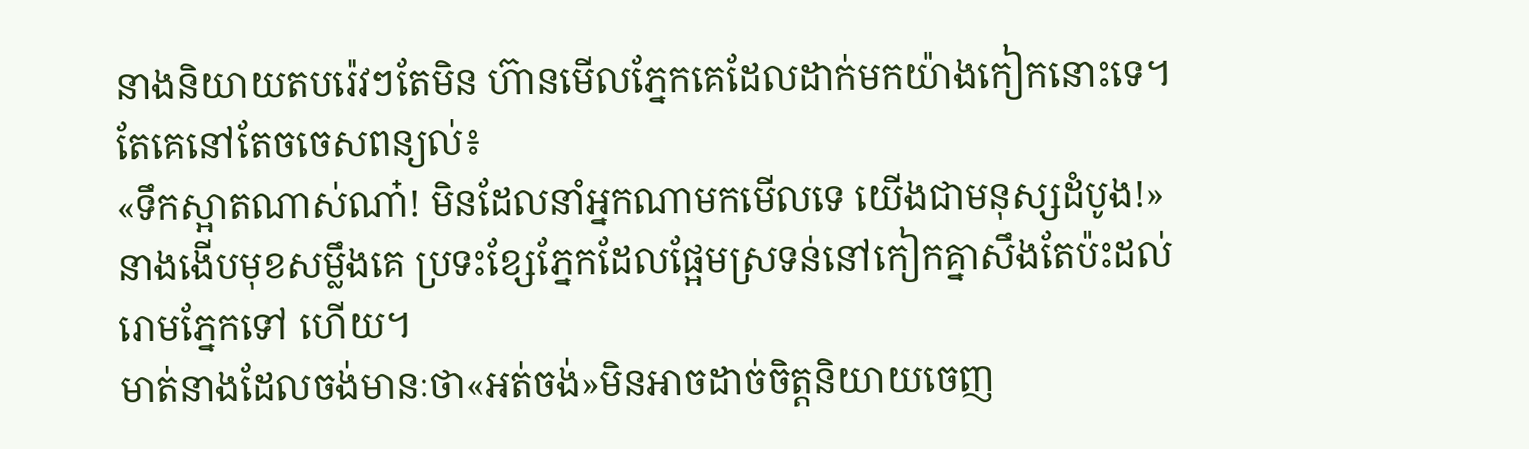នាងនិយាយតបរ៉េវៗតែមិន ហ៊ានមើលភ្នែកគេដែលដាក់មកយ៉ាងកៀកនោះទេ។
តែគេនៅតែចចេសពន្យល់៖
«ទឹកស្អាតណាស់ណា៎! មិនដែលនាំអ្នកណាមកមើលទេ យើងជាមនុស្សដំបូង!»
នាងងើបមុខសម្លឹងគេ ប្រទះខ្សែភ្នែកដែលផ្អែមស្រទន់នៅកៀកគ្នាសឹងតែប៉ះដល់រោមភ្នែកទៅ ហើយ។
មាត់នាងដែលចង់មានៈថា«អត់ចង់»មិនអាចដាច់ចិត្តនិយាយចេញ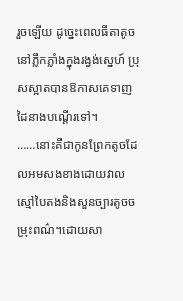រួចឡើយ ដូច្នេះពេលធីតាតូចនៅភ្លឹកភ្លាំងក្នុងរង្វង់ស្នេហ៍ ប្រុសស្អាតបានឱកាសគេទាញដៃនាងបណ្ដើរទៅ។
……នោះគឺជាកូនព្រែកតូចដែលអមសងខាងដោយវាលស្មៅបៃតងនិងសួនច្បារតូចចម្រុះពណ៌។ដោយសា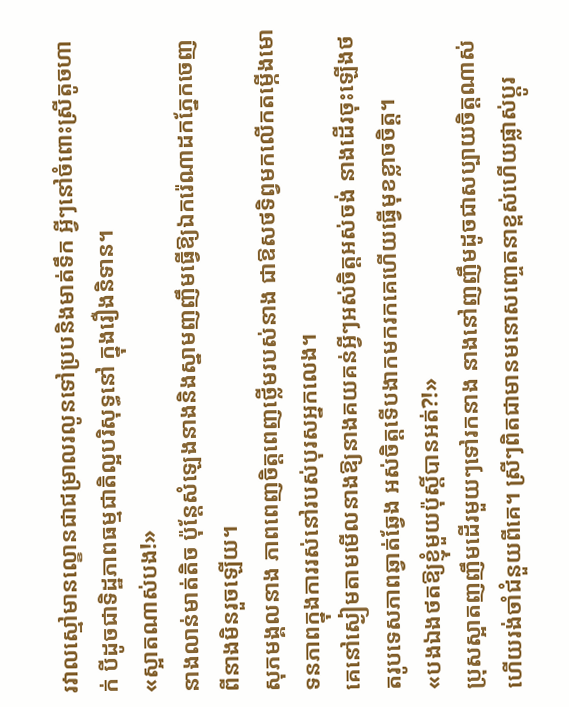រវាលស្មៅមានល្ខោនជាជម្រាលរលូនទៅប្របនិងមាត់ទឹក អ្វីៗនៅចំពោះស្រីតូចហាក់ បីដូចជាទិដ្ឋភាពធម្មជាតិល្អបរិសុទ្ធនៅ ក្នុងរឿងនិទាន។
«ស្អាតណាស់បង!»
នាងលាន់មាត់តិច ប៉ុន្តែសំឡេងនាងនិងស្នាមញញឹមធ្វើឱ្យឯករ៉េណាដកភ្នែកចេញពីនាងមិនរួចឡើយ។
សុភមង្គលនាង ភាពពេញចិត្តពេញថ្លើមរបស់នាង ជាឱសថទិព្វមកលើកតម្កើងមោទនភាពក្នុងការរស់នៅរបស់បុរសអ្នកលេង។
គេនៅស្ងៀមតាមមើលនាងឱ្យនាងគយគន់អ្វីៗអស់ចិត្តអស់ចង់ នាងដើរចុះឡើងថតរូបទេសភាពឆ្វាត់ឆ្វែង អស់ចិត្តទើបងាកមករកគេហើយធ្វើមុខខ្លាចចិត្ត។
«បងឯងថតឱ្យខ្ញុំមួយប៉ុស្តិ៍បានអត់?!»
ប្រុសស្អាតញញឹមដើរមួយៗទៅរកនាង នាងនៅញញឹមដូចជាសប្បាយចិត្តណាស់ហើយរង់ចាំជំនួយពីគេ។ ស្រីៗពិតជាមានមនោសញ្ចេតនាខ្ពស់ហើយផ្លាស់ប្ដូរ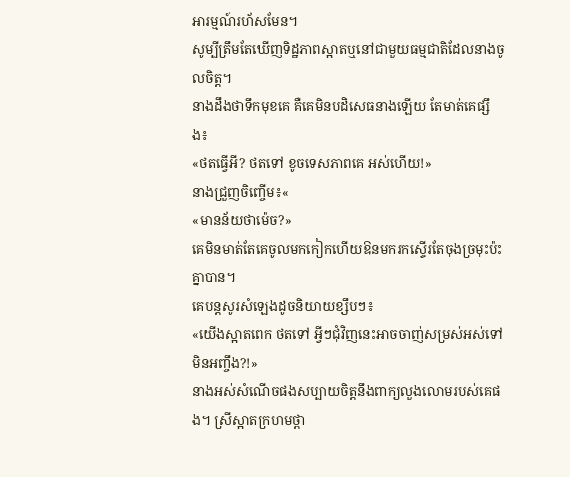អារម្មណ៍រហ័សមែន។
សូម្បីត្រឹមតែឃើញទិដ្ឋភាពស្អាតឬនៅជាមួយធម្មជាតិដែលនាងចូលចិត្ត។
នាងដឹងថាទឹកមុខគេ គឺគេមិនបដិសេធនាងឡើយ តែមាត់គេផ្សឹង៖
«ថតធ្វើអី? ថតទៅ ខូចទេសភាពគេ អស់ហើយ!»
នាងជ្រួញចិញ្ចើម៖«
«មានន័យថាម៉េច?»
គេមិនមាត់តែគេចូលមកកៀកហើយឱនមករកស្ទើរតែចុងច្រមុះប៉ះគ្នាបាន។
គេបន្តសូរសំឡេងដូចនិយាយខ្សឹបៗ៖
«យើងស្អាតពេក ថតទៅ អ្វីៗជុំវិញនេះអាចចាញ់សម្រស់អស់ទៅមិនអញ្ចឹង?!»
នាងអស់សំណើចផងសប្បាយចិត្តនឹងពាក្យលួងលោមរបស់គេផង។ ស្រីស្អាតក្រហមថ្ពា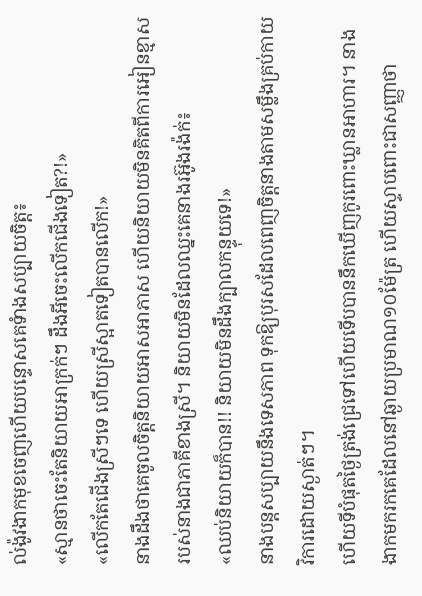ល់ង៉ូវងាកមុខចេញហើយបន្ទោសគេទំាងសប្បាយចិត្ត៖
«ស្មានថាចេះតែនិយាយអាក្រក់ៗ ដឹងអីចេះលើកជើងទៀត?!»
«លើកតែជើងស្រីៗទេ ហើយស្រីស្អាតទៀតបានលើក!»
នាងដឹងថាគេចូលចិត្តនិយាយអាសអាភាស ហើយនិយាយមិនគិតពីការអៀនខ្មាសរបស់នាងជាភាគីខាងស្រី។ និយាយមិនដែលឈ្នះគេនាងរអ៊ូងរង៉ក់៖
«ឈប់និយាយក៏បាន!! និយាយមិនដឹងក្បាលកន្ទុយទេ!»
នាងបន្តសប្បាយនឹងទេសភាព ទុកឱ្យបុរសដែលពេញចិត្តនាងតាមសម្លឹងគ្រប់កាយវិការដោយស្ងាត់ៗ។
ហើយទីបំផុតថ្ងៃត្រង់ជ្រេទៅហើយទើបបាននឹកឃើញកូរពោះឃ្លានអាហារ។ នាងងាកមករកគេដែលនៅឆ្ងាយប្រមាណ១០ម៉ែត្រ ហើយស្ទាបពោះជាសញ្ញាថា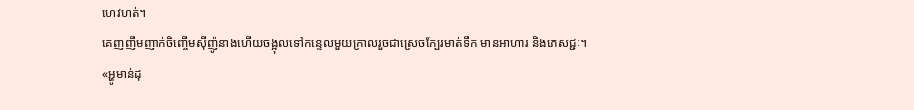ហេវហត់។
គេញញឹមញាក់ចិញ្ចើមស៊ីញ៉ូនាងហើយចង្អុលទៅកន្ទេលមួយក្រាលរួចជាស្រេចក្បែរមាត់ទឹក មានអាហារ និងភេសជ្ជៈ។
«អ្ហូមាន់ដុ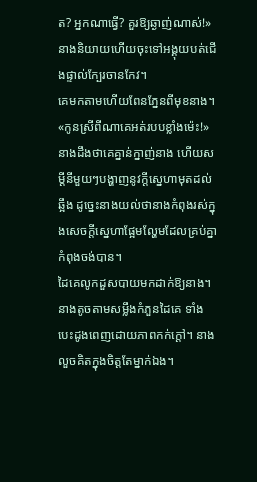ត? អ្នកណាធ្វើ? គួរឱ្យឆ្ងាញ់ណាស់!»
នាងនិយាយហើយចុះទៅអង្គុយបត់ជើងផ្ទាល់ក្បែរចានកែវ។
គេមកតាមហើយពែនភ្នែនពីមុខនាង។
«កូនស្រីពីណាគេអត់របបខ្លាំងម៉េះ!»
នាងដឹងថាគេគ្នាន់ក្នាញ់នាង ហើយសម្តីនីមួយៗបង្ហាញនូវក្ដីស្នេហាមុតដល់ឆ្អឹង ដូច្នេះនាងយល់ថានាងកំពុងរស់ក្នុងសេចក្ដីស្នេហាផ្អែមល្ហែមដែលគ្រប់គ្នាកំពុងចង់បាន។
ដៃគេលូកដួសបាយមកដាក់ឱ្យនាង។
នាងតូចតាមសម្លឹងកំភួនដៃគេ ទាំងបេះដូងពេញដោយភាពកក់ក្ដៅ។ នាងលួចគិតក្នុងចិត្តតែម្នាក់ឯង។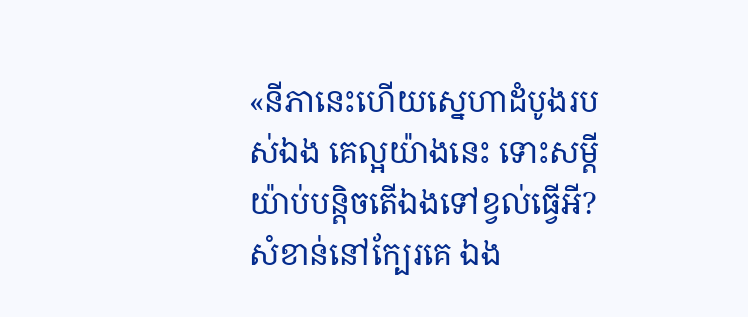«នីភានេះហើយស្នេហាដំបូងរបស់ឯង គេល្អយ៉ាងនេះ ទោះសម្ដីយ៉ាប់បន្តិចតើឯងទៅខ្វល់ធ្វើអី?សំខាន់នៅក្បែរគេ ឯង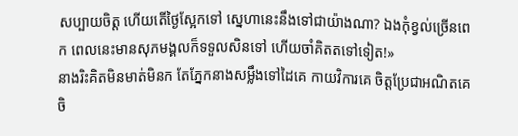សប្បាយចិត្ត ហើយតើថ្ងៃស្អែកទៅ ស្នេហានេះនឹងទៅជាយ៉ាងណា? ឯងកុំខ្វល់ច្រើនពេក ពេលនេះមានសុភមង្គលក៏ទទួលសិនទៅ ហើយចាំគិតតទៅទៀត!»
នាងរិះគិតមិនមាត់មិនក តែភ្នែកនាងសម្លឹងទៅដៃគេ កាយវិការគេ ចិត្តប្រែជាអណិតគេចិ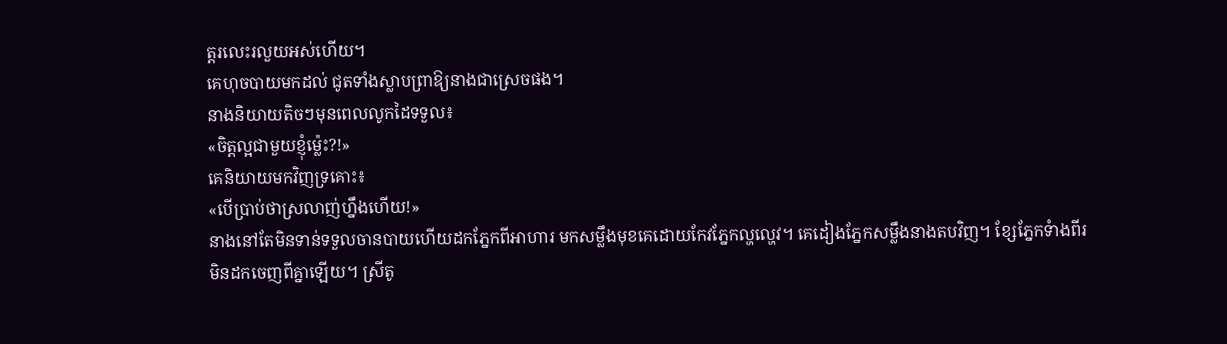ត្តរលេះរលួយអស់ហើយ។
គេហុចបាយមកដល់ ជូតទាំងស្លាបព្រាឱ្យនាងជាស្រេចផង។
នាងនិយាយតិចៗមុនពេលលូកដៃទទួល៖
«ចិត្តល្អជាមួយខ្ញុំម្ល៉េះ?!»
គេនិយាយមកវិញទ្រគោះ៖
«បើប្រាប់ថាស្រលាញ់ហ្នឹងហើយ!»
នាងនៅតែមិនទាន់ទទួលចានបាយហើយដកភ្នែកពីអាហារ មកសម្លឹងមុខគេដោយកែវភ្នែកល្ហល្ហេវ។ គេដៀងភ្នែកសម្លឹងនាងតបវិញ។ ខ្សែភ្នែកទំាងពីរមិនដកចេញពីគ្នាឡើយ។ ស្រីតូ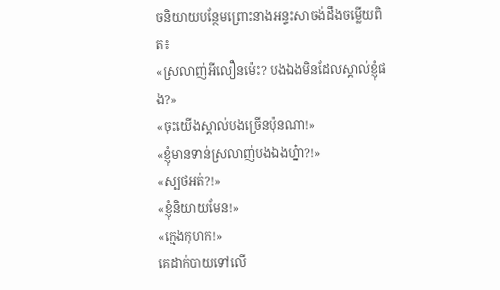ចនិយាយបន្ថែមព្រោះនាងអន្ទះសាចង់ដឹងចម្លើយពិត៖
«ស្រលាញ់អីលឿនម៉េះ? បងឯងមិនដែលស្គាល់ខ្ញុំផង?»
«ចុះយើងស្គាល់បងច្រើនប៉ុនណា!»
«ខ្ញុំមានទាន់ស្រលាញ់បងឯងហ្ន៎ា?!»
«ស្បថអត់?!»
«ខ្ញុំនិយាយមែន!»
«ក្មេងកុហក!»
គេដាក់បាយទៅលើ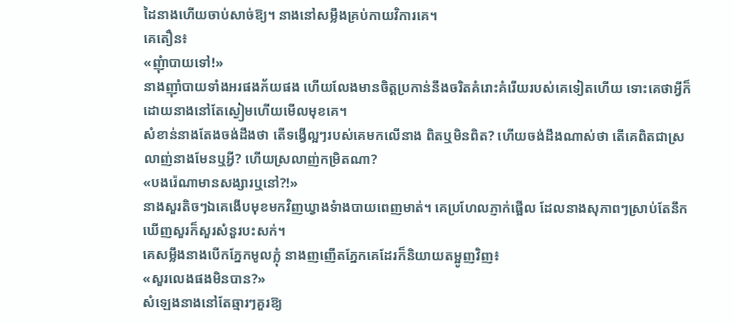ដៃនាងហើយចាប់សាច់ឱ្យ។ នាងនៅសម្លឹងគ្រប់កាយវិការគេ។
គេតឿន៖
«ញុំាបាយទៅ!»
នាងញ៉ាំបាយទាំងអរផងភ័យផង ហើយលែងមានចិត្តប្រកាន់នឹងចរិតគំរោះគំរើយរបស់គេទៀតហើយ ទោះគេថាអ្វីក៏ដោយនាងនៅតែស្ងៀមហើយមើលមុខគេ។
សំខាន់នាងតែងចង់ដឹងថា តើទង្វើល្អៗរបស់គេមកលើនាង ពិតឬមិនពិត? ហើយចង់ដឹងណាស់ថា តើគេពិតជាស្រលាញ់នាងមែនឬអ្វី? ហើយស្រលាញ់កម្រិតណា?
«បងរ៉េណាមានសង្សារឬនៅ?!»
នាងសួរតិចៗឯគេងើបមុខមកវិញឃ្វាងទំាងបាយពេញមាត់។ គេប្រហែលភ្ញាក់ផ្អើល ដែលនាងសុភាពៗស្រាប់តែនឹកឃើញសួរក៏សួរសំនួរបះសក់។
គេសម្លឹងនាងបើកភ្នែកមូលក្លុំ នាងញញើតភ្នែកគេដែរក៏និយាយតម្អូញវិញ៖
«សួរលេងផងមិនបាន?»
សំឡេងនាងនៅតែឆ្មារៗគួរឱ្យ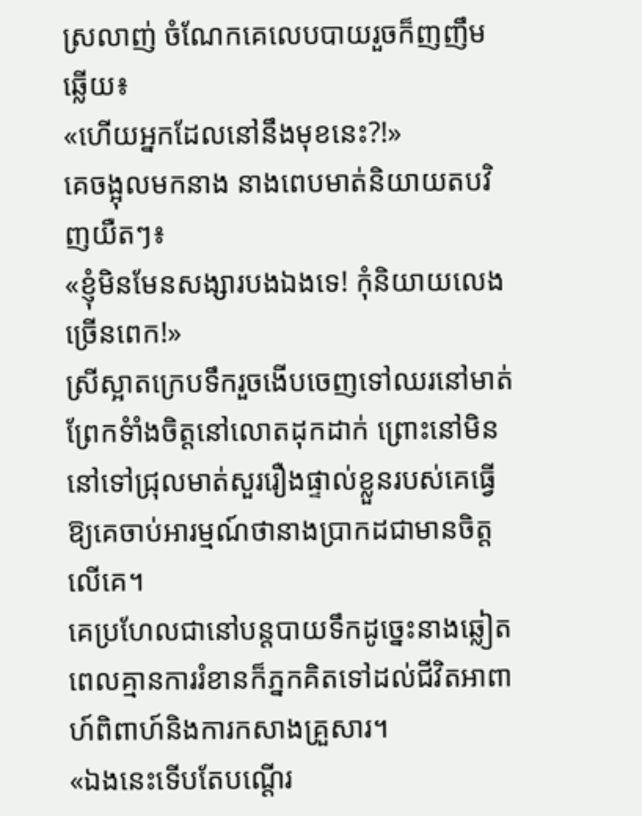ស្រលាញ់ ចំណែកគេលេបបាយរួចក៏ញញឹមឆ្លើយ៖
«ហើយអ្នកដែលនៅនឹងមុខនេះ?!»
គេចង្អុលមកនាង នាងពេបមាត់និយាយតបវិញយឺតៗ៖
«ខ្ញុំមិនមែនសង្សារបងឯងទេ! កុំនិយាយលេងច្រើនពេក!»
ស្រីស្អាតក្រេបទឹករួចងើបចេញទៅឈរនៅមាត់ព្រែកទំាំងចិត្តនៅលោតដុកដាក់ ព្រោះនៅមិននៅទៅជ្រុលមាត់សួររឿងផ្ទាល់ខ្លួនរបស់គេធ្វើ ឱ្យគេចាប់អារម្មណ៍ថានាងប្រាកដជាមានចិត្តលើគេ។
គេប្រហែលជានៅបន្តបាយទឹកដូច្នេះនាងឆ្លៀតពេលគ្មានការរំខានក៏ភ្នកគិតទៅដល់ជីវិតអាពាហ៍ពិពាហ៍និងការកសាងគ្រួសារ។
«ឯងនេះទើបតែបណ្ដើរ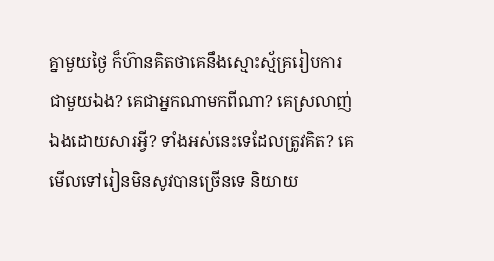គ្នាមួយថ្ងៃ ក៏ហ៊ានគិតថាគេនឹងស្មោះស្ម័គ្ររៀបការជាមួយឯង? គេជាអ្នកណាមកពីណា? គេស្រលាញ់ឯងដោយសារអ្វី? ទាំងអស់នេះទេដែលត្រូវគិត? គេមើលទៅរៀនមិនសូវបានច្រើនទេ និយាយ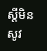ស្ដីមិនសូវ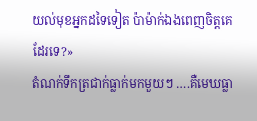យល់មុខអ្នកដទៃទៀត ប៉ាម៉ាក់ឯងពេញចិត្តគេដែរទេ?»
តំណក់ទឹកត្រជាក់ធ្លាក់មកមួយៗ ….គឺមេឃធ្លា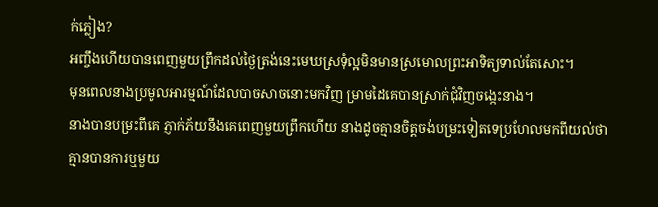ក់ភ្លៀង?
អញ្ចឹងហើយបានពេញមួយព្រឹកដល់ថ្ងៃត្រង់នេះមេឃស្រទុំល្អមិនមានស្រមោលព្រះអាទិត្យទាល់តែសោះ។
មុនពេលនាងប្រមូលអារម្មណ៍ដែលបាចសាចនោះមកវិញ ម្រាមដៃគេបានស្រាក់ជុំវិញចង្កេះនាង។
នាងបានបម្រះពីគេ ភ្ញាក់ភ័យនឹងគេពេញមួយព្រឹកហើយ នាងដូចគ្មានចិត្តចង់បម្រះទៀតទេប្រហែលមកពីយល់ថាគ្មានបានការឬមួយ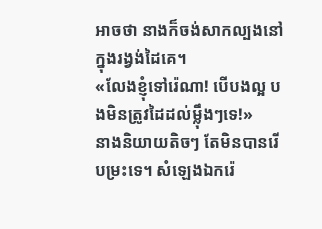អាចថា នាងក៏ចង់សាកល្បងនៅក្នុងរង្វង់ដៃគេ។
«លែងខ្ញុំទៅរ៉េណា! បើបងល្អ បងមិនត្រូវដៃដល់ម្ល៉ឹងៗទេ!»
នាងនិយាយតិចៗ តែមិនបានរើបម្រះទេ។ សំឡេងឯករ៉េ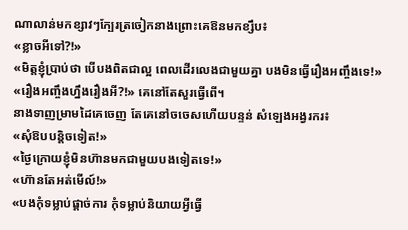ណាលាន់មកខ្សាវៗក្បែរត្រចៀកនាងព្រោះគេឱនមកខ្សឹប៖
«ខ្លាចអីទៅ?!»
«មិត្តខ្ញុំប្រាប់ថា បើបងពិតជាល្អ ពេលដើរលេងជាមួយគ្នា បងមិនធ្វើរឿងអញ្ចឹងទេ!»
«រឿងអញ្ចឹងហ្នឹងរឿងអី?!» គេនៅតែសួរធ្វើពើ។
នាងទាញម្រាមដៃគេចេញ តែគេនៅចចេសហើយបន្ទន់ សំឡេងអង្វរករ៖
«សុំឱបបន្តិចទៀត!»
«ថ្ងៃក្រោយខ្ញុំមិនហ៊ានមកជាមួយបងទៀតទេ!»
«ហ៊ានតែអត់មើល៍!»
«បងកុំទម្លាប់ផ្ដាច់ការ កុំទម្លាប់និយាយអ្វីធ្វើ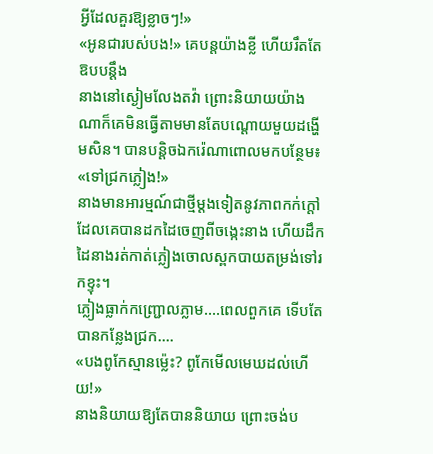អ្វីដែលគួរឱ្យខ្លាចៗ!»
«អូនជារបស់បង!» គេបន្តយ៉ាងខ្លី ហើយរឹតតែឱបបន្តឹង
នាងនៅស្ងៀមលែងតវ៉ា ព្រោះនិយាយយ៉ាងណាក៏គេមិនធ្វើតាមមានតែបណ្ដោយមួយដង្ហើមសិន។ បានបន្តិចឯករ៉េណាពោលមកបន្ថែម៖
«ទៅជ្រកភ្លៀង!»
នាងមានអារម្មណ៍ជាថ្មីម្ដងទៀតនូវភាពកក់ក្ដៅដែលគេបានដកដៃចេញពីចង្កេះនាង ហើយដឹកដៃនាងរត់កាត់ភ្លៀងចោលស្ពកបាយតម្រង់ទៅរកខ្ទុះ។
ភ្លៀងធ្លាក់កញ្ជ្រោលភ្លាម….ពេលពួកគេ ទើបតែបានកន្លែងជ្រក….
«បងពូកែស្មានម៉េ្លះ? ពូកែមើលមេឃដល់ហើយ!»
នាងនិយាយឱ្យតែបាននិយាយ ព្រោះចង់ប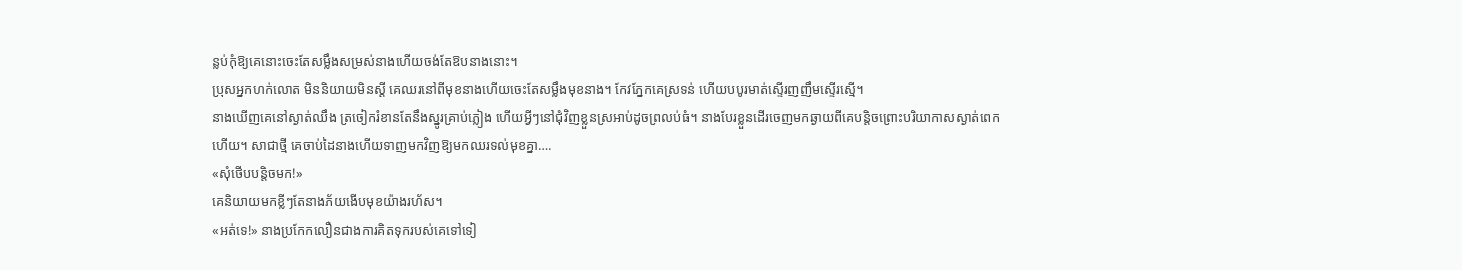ន្លប់កុំឱ្យគេនោះចេះតែសម្លឹងសម្រស់នាងហើយចង់តែឱបនាងនោះ។
ប្រុសអ្នកហក់លោត មិននិយាយមិនស្តី គេឈរនៅពីមុខនាងហើយចេះតែសម្លឹងមុខនាង។ កែវភ្នែកគេស្រទន់ ហើយបបូរមាត់ស្ទើរញញឹមស្ទើរស្មើ។
នាងឃើញគេនៅស្ងាត់ឈឹង ត្រចៀករំខានតែនឹងស្នូរគ្រាប់ភ្លៀង ហើយអ្វីៗនៅជុំវិញខ្លួនស្រអាប់ដូចព្រលប់ធំ។ នាងបែរខ្លួនដើរចេញមកឆ្ងាយពីគេបន្តិចព្រោះបរិយាកាសស្ងាត់ពេកហើយ។ សាជាថ្មី គេចាប់ដៃនាងហើយទាញមកវិញឱ្យមកឈរទល់មុខគ្នា….
«សុំថើបបន្តិចមក!»
គេនិយាយមកខ្លីៗតែនាងភ័យងើបមុខយ៉ាងរហ័ស។
«អត់ទេ!» នាងប្រកែកលឿនជាងការគិតទុករបស់គេទៅទៀ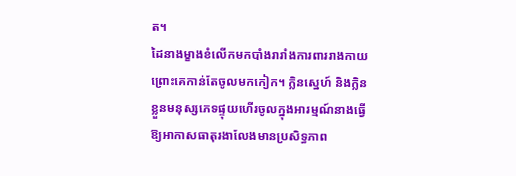ត។
ដៃនាងម្ខាងខំលើកមកបាំងរារាំងការពាររាងកាយ ព្រោះគេកាន់តែចូលមកកៀក។ ក្លិនស្នេហ៍ និងក្លិនខ្លួនមនុស្សភេទផ្ទុយហើរចូលក្នុងអារម្មណ៍នាងធ្វើឱ្យអាកាសធាតុរងាលែងមានប្រសិទ្ធភាព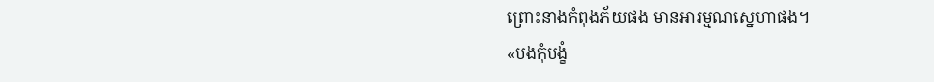ព្រោះនាងកំពុងភ័យផង មានអារម្មណស្នេហាផង។
«បងកុំបង្ខំ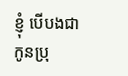ខ្ញុំ បើបងជាកូនប្រុ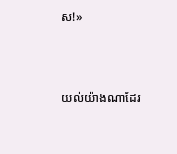ស!»



យល់យ៉ាងណាដែរ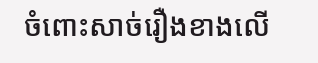ចំពោះសាច់រឿងខាងលើ